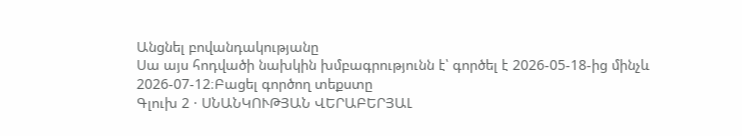Անցնել բովանդակությանը
Սա այս հոդվածի նախկին խմբագրությունն է՝ գործել է 2026-05-18-ից մինչև 2026-07-12։Բացել գործող տեքստը
Գլուխ 2 · ՍՆԱՆԿՈՒԹՅԱՆ ՎԵՐԱԲԵՐՅԱԼ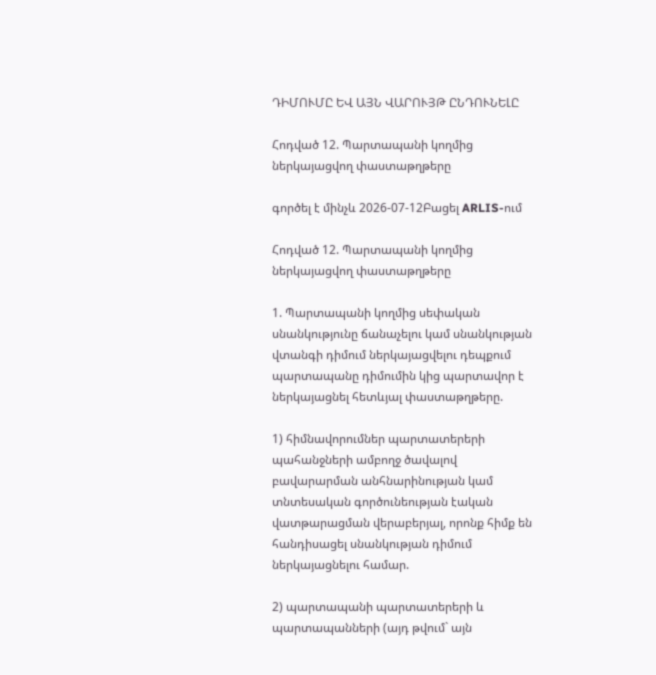ԴԻՄՈՒՄԸ ԵՎ ԱՅՆ ՎԱՐՈՒՅԹ ԸՆԴՈՒՆԵԼԸ

Հոդված 12. Պարտապանի կողմից ներկայացվող փաստաթղթերը

գործել է մինչև 2026-07-12Բացել ARLIS-ում

Հոդված 12. Պարտապանի կողմից ներկայացվող փաստաթղթերը

1. Պարտապանի կողմից սեփական սնանկությունը ճանաչելու կամ սնանկության վտանգի դիմում ներկայացվելու դեպքում պարտապանը դիմումին կից պարտավոր է ներկայացնել հետևյալ փաստաթղթերը.

1) հիմնավորումներ պարտատերերի պահանջների ամբողջ ծավալով բավարարման անհնարինության կամ տնտեսական գործունեության էական վատթարացման վերաբերյալ, որոնք հիմք են հանդիսացել սնանկության դիմում ներկայացնելու համար.

2) պարտապանի պարտատերերի և պարտապանների (այդ թվում` այն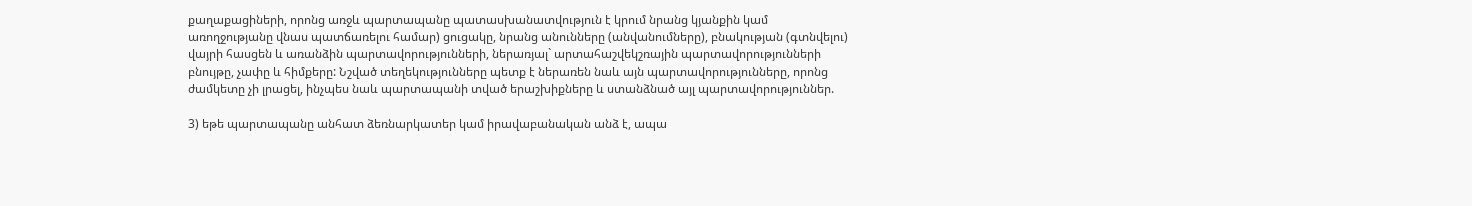քաղաքացիների, որոնց առջև պարտապանը պատասխանատվություն է կրում նրանց կյանքին կամ առողջությանը վնաս պատճառելու համար) ցուցակը, նրանց անունները (անվանումները), բնակության (գտնվելու) վայրի հասցեն և առանձին պարտավորությունների, ներառյալ` արտահաշվեկշռային պարտավորությունների բնույթը, չափը և հիմքերը: Նշված տեղեկությունները պետք է ներառեն նաև այն պարտավորությունները, որոնց ժամկետը չի լրացել, ինչպես նաև պարտապանի տված երաշխիքները և ստանձնած այլ պարտավորություններ.

3) եթե պարտապանը անհատ ձեռնարկատեր կամ իրավաբանական անձ է, ապա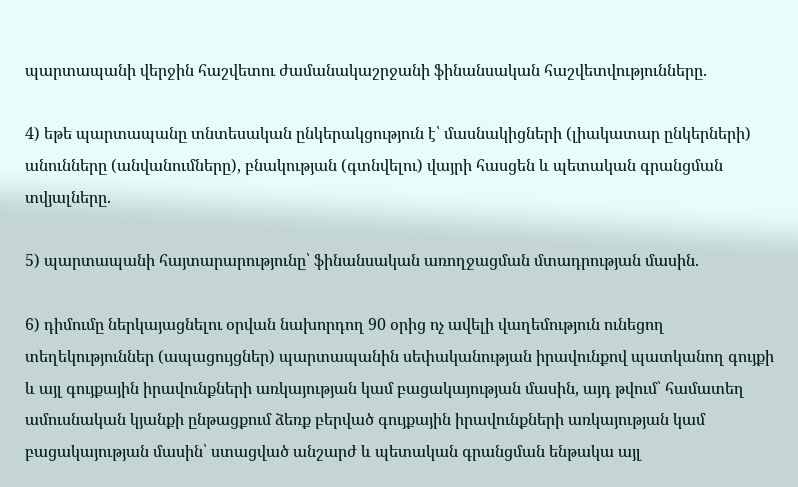պարտապանի վերջին հաշվետու ժամանակաշրջանի ֆինանսական հաշվետվությունները.

4) եթե պարտապանը տնտեսական ընկերակցություն է՝ մասնակիցների (լիակատար ընկերների) անունները (անվանումները), բնակության (գտնվելու) վայրի հասցեն և պետական գրանցման տվյալները.

5) պարտապանի հայտարարությունը՝ ֆինանսական առողջացման մտադրության մասին.

6) դիմումը ներկայացնելու օրվան նախորդող 90 օրից ոչ ավելի վաղեմություն ունեցող տեղեկություններ (ապացույցներ) պարտապանին սեփականության իրավունքով պատկանող գույքի և այլ գույքային իրավունքների առկայության կամ բացակայության մասին, այդ թվում՝ համատեղ ամուսնական կյանքի ընթացքում ձեռք բերված գույքային իրավունքների առկայության կամ բացակայության մասին՝ ստացված անշարժ և պետական գրանցման ենթակա այլ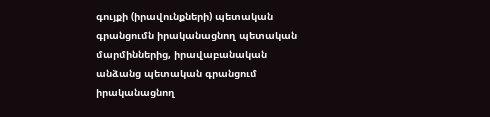գույքի (իրավունքների) պետական գրանցումն իրականացնող պետական մարմիններից, իրավաբանական անձանց պետական գրանցում իրականացնող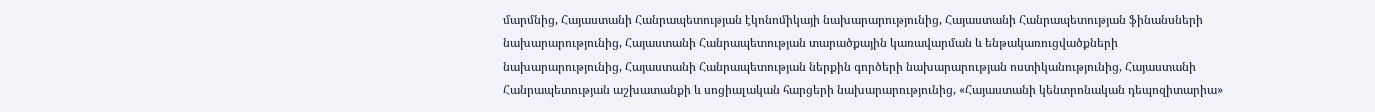մարմնից, Հայաստանի Հանրապետության էկոնոմիկայի նախարարությունից, Հայաստանի Հանրապետության ֆինանսների նախարարությունից, Հայաստանի Հանրապետության տարածքային կառավարման և ենթակառուցվածքների նախարարությունից, Հայաստանի Հանրապետության ներքին գործերի նախարարության ոստիկանությունից, Հայաստանի Հանրապետության աշխատանքի և սոցիալական հարցերի նախարարությունից, «Հայաստանի կենտրոնական դեպոզիտարիա»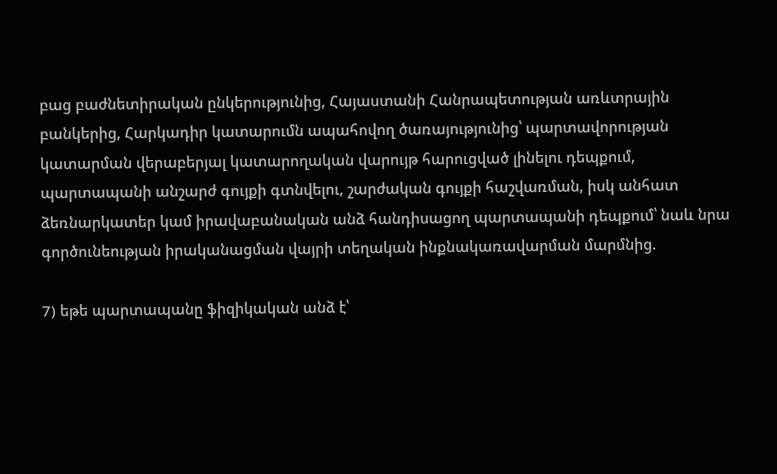բաց բաժնետիրական ընկերությունից, Հայաստանի Հանրապետության առևտրային բանկերից, Հարկադիր կատարումն ապահովող ծառայությունից՝ պարտավորության կատարման վերաբերյալ կատարողական վարույթ հարուցված լինելու դեպքում, պարտապանի անշարժ գույքի գտնվելու, շարժական գույքի հաշվառման, իսկ անհատ ձեռնարկատեր կամ իրավաբանական անձ հանդիսացող պարտապանի դեպքում՝ նաև նրա գործունեության իրականացման վայրի տեղական ինքնակառավարման մարմնից.

7) եթե պարտապանը ֆիզիկական անձ է՝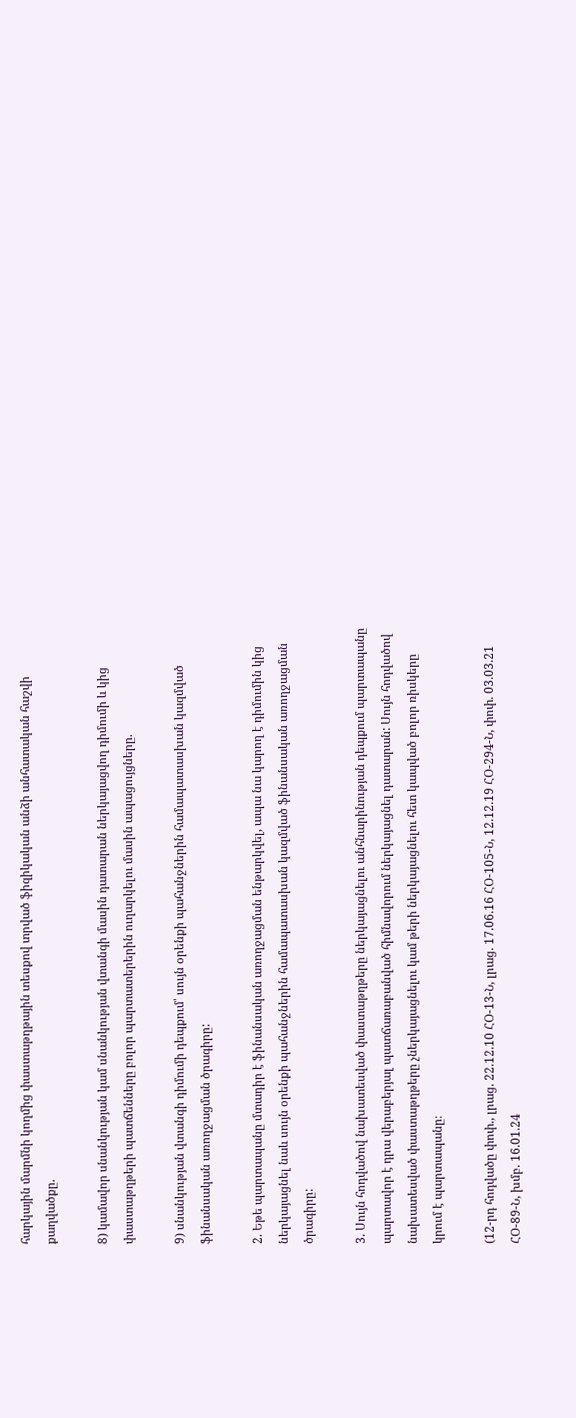հարկային մարմնի կողմից փաստաթղթային տեսքով տրված ֆիզիկական անձի անհատական հաշվի քաղվածքը.

8) կամավոր սնանկության կամ սնանկության վտանգի մասին դատարան ներկայացվող դիմումի և կից փաստաթղթերի պատճենները բոլոր պարտատերերին ուղարկելու մասին ապացույցները.

9) սնանկության վտանգի դիմումի դեպքում՝ սույն օրենքի պահանջներին համապատասխան կազմված ֆինանսական առողջացման ծրագիրը:

2. Եթե պարտապանը մտադիր է ֆինանսական առողջացման ենթարկվել, ապա նա կարող է դիմումին կից ներկայացնել նաև սույն օրենքի պահանջներին համապատասխան կազմված ֆինանսական առողջացման ծրագիրը:

3. Սույն հոդվածով նախատեսված փաստաթղթերը ներկայացնելու անհնարինության դեպքում պարտապանը պարտավոր է դրա վերաբերյալ պատճառաբանված հիմնավորում ներկայացնել դատարան: Սույն հոդվածով նախատեսված փաստաթղթերը չներկայացնելու կամ թերի ներկայացնելու հետ կապված բոլոր ռիսկերը կրում է պարտապանը։

(12-րդ հոդվածը փոփ., լրաց. 22.12.10 ՀՕ-13-Ն, լրաց. 17.06.16 ՀՕ-105-Ն, 12.12.19 ՀՕ-294-Ն, փոփ. 03.03.21 ՀՕ-89-Ն, խմբ. 16.01.24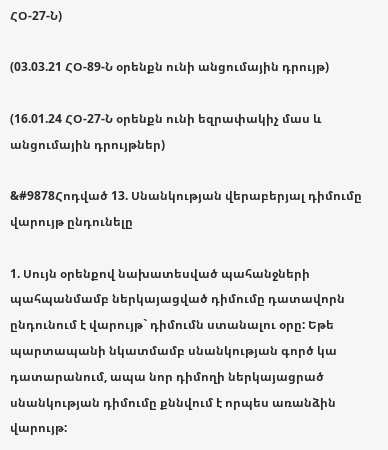ՀՕ-27-Ն)

(03.03.21 ՀՕ-89-Ն օրենքն ունի անցումային դրույթ)

(16.01.24 ՀՕ-27-Ն օրենքն ունի եզրափակիչ մաս և անցումային դրույթներ)

&#9878Հոդված 13. Սնանկության վերաբերյալ դիմումը վարույթ ընդունելը

1. Սույն օրենքով նախատեսված պահանջների պահպանմամբ ներկայացված դիմումը դատավորն ընդունում է վարույթ` դիմումն ստանալու օրը: Եթե պարտապանի նկատմամբ սնանկության գործ կա դատարանում, ապա նոր դիմողի ներկայացրած սնանկության դիմումը քննվում է որպես առանձին վարույթ: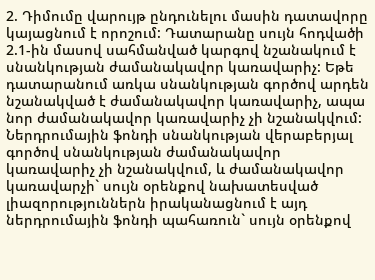2. Դիմումը վարույթ ընդունելու մասին դատավորը կայացնում է որոշում: Դատարանը սույն հոդվածի 2.1-ին մասով սահմանված կարգով նշանակում է սնանկության ժամանակավոր կառավարիչ: Եթե դատարանում առկա սնանկության գործով արդեն նշանակված է ժամանակավոր կառավարիչ, ապա նոր ժամանակավոր կառավարիչ չի նշանակվում: Ներդրումային ֆոնդի սնանկության վերաբերյալ գործով սնանկության ժամանակավոր կառավարիչ չի նշանակվում, և ժամանակավոր կառավարչի` սույն օրենքով նախատեսված լիազորություններն իրականացնում է այդ ներդրումային ֆոնդի պահառուն` սույն օրենքով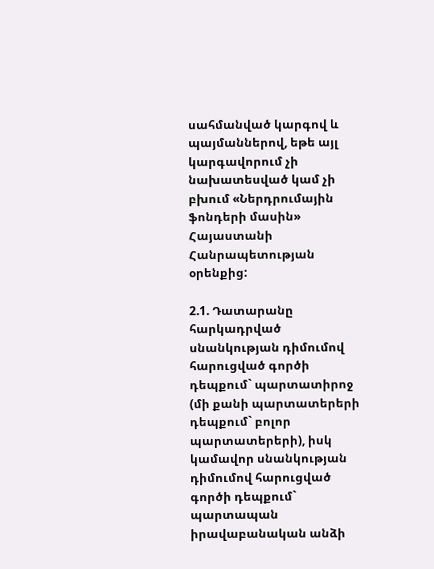սահմանված կարգով և պայմաններով, եթե այլ կարգավորում չի նախատեսված կամ չի բխում «Ներդրումային ֆոնդերի մասին» Հայաստանի Հանրապետության օրենքից:

2.1. Դատարանը հարկադրված սնանկության դիմումով հարուցված գործի դեպքում` պարտատիրոջ (մի քանի պարտատերերի դեպքում` բոլոր պարտատերերի), իսկ կամավոր սնանկության դիմումով հարուցված գործի դեպքում` պարտապան իրավաբանական անձի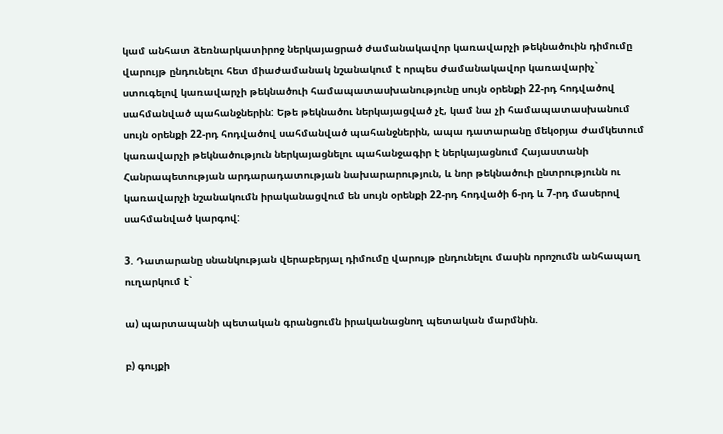կամ անհատ ձեռնարկատիրոջ ներկայացրած ժամանակավոր կառավարչի թեկնածուին դիմումը վարույթ ընդունելու հետ միաժամանակ նշանակում է որպես ժամանակավոր կառավարիչ` ստուգելով կառավարչի թեկնածուի համապատասխանությունը սույն օրենքի 22-րդ հոդվածով սահմանված պահանջներին: Եթե թեկնածու ներկայացված չէ, կամ նա չի համապատասխանում սույն օրենքի 22-րդ հոդվածով սահմանված պահանջներին, ապա դատարանը մեկօրյա ժամկետում կառավարչի թեկնածություն ներկայացնելու պահանջագիր է ներկայացնում Հայաստանի Հանրապետության արդարադատության նախարարություն, և նոր թեկնածուի ընտրությունն ու կառավարչի նշանակումն իրականացվում են սույն օրենքի 22-րդ հոդվածի 6-րդ և 7-րդ մասերով սահմանված կարգով:

3. Դատարանը սնանկության վերաբերյալ դիմումը վարույթ ընդունելու մասին որոշումն անհապաղ ուղարկում է`

ա) պարտապանի պետական գրանցումն իրականացնող պետական մարմնին.

բ) գույքի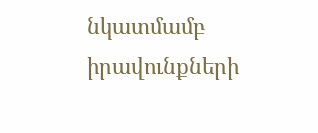նկատմամբ իրավունքների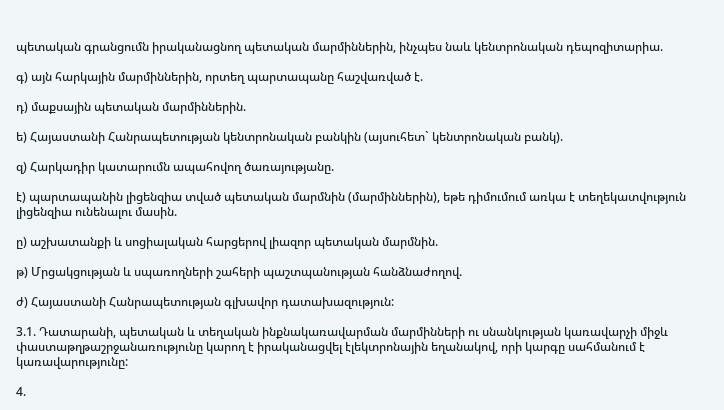պետական գրանցումն իրականացնող պետական մարմիններին, ինչպես նաև կենտրոնական դեպոզիտարիա.

գ) այն հարկային մարմիններին, որտեղ պարտապանը հաշվառված է.

դ) մաքսային պետական մարմիններին.

ե) Հայաստանի Հանրապետության կենտրոնական բանկին (այսուհետ` կենտրոնական բանկ).

զ) Հարկադիր կատարումն ապահովող ծառայությանը.

է) պարտապանին լիցենզիա տված պետական մարմնին (մարմիններին), եթե դիմումում առկա է տեղեկատվություն լիցենզիա ունենալու մասին.

ը) աշխատանքի և սոցիալական հարցերով լիազոր պետական մարմնին.

թ) Մրցակցության և սպառողների շահերի պաշտպանության հանձնաժողով.

ժ) Հայաստանի Հանրապետության գլխավոր դատախազություն:

3.1. Դատարանի, պետական և տեղական ինքնակառավարման մարմինների ու սնանկության կառավարչի միջև փաստաթղթաշրջանառությունը կարող է իրականացվել էլեկտրոնային եղանակով, որի կարգը սահմանում է կառավարությունը:

4.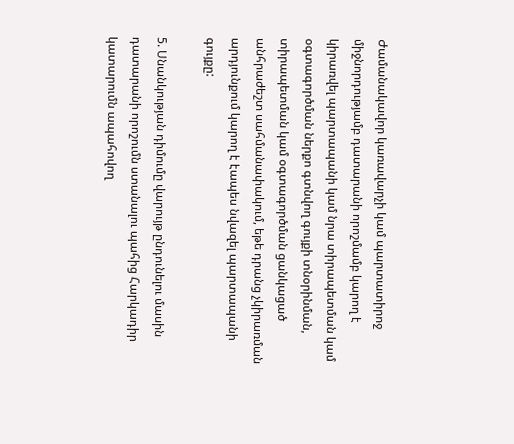Ժամանակավոր կառավարչի կամ պարտատիրոջ միջնորդությամբ դատարանի որոշմամբ կարող է կիրառվել պարտապանի կամ նրա տիրապետման կամ օգտագործման ներքո գտնվող գույքի տնօրինման, տիրապետման կամ օգտագործման ցանկացած անհրաժեշտ սահմանափակում, եթե դրանց չկիրառման արդյունքում կարող է էապես նվազել պարտապանի գույքը:

5. Սնանկության դիմումը վարույթ ընդունելու մասին դատարանի որոշումն ստանալու պահից Հարկադիր կատարումն ապահովող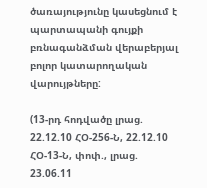ծառայությունը կասեցնում է պարտապանի գույքի բռնագանձման վերաբերյալ բոլոր կատարողական վարույթները:

(13-րդ հոդվածը լրաց. 22.12.10 ՀՕ-256-Ն, 22.12.10 ՀՕ-13-Ն, փոփ., լրաց. 23.06.11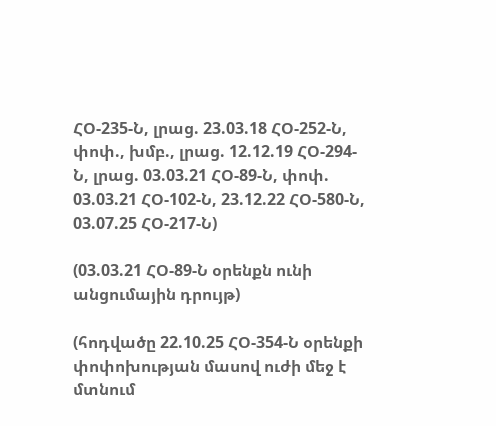ՀՕ-235-Ն, լրաց. 23.03.18 ՀՕ-252-Ն, փոփ., խմբ., լրաց. 12.12.19 ՀՕ-294-Ն, լրաց. 03.03.21 ՀՕ-89-Ն, փոփ. 03.03.21 ՀՕ-102-Ն, 23.12.22 ՀՕ-580-Ն, 03.07.25 ՀՕ-217-Ն)

(03.03.21 ՀՕ-89-Ն օրենքն ունի անցումային դրույթ)

(հոդվածը 22.10.25 ՀՕ-354-Ն օրենքի փոփոխության մասով ուժի մեջ է մտնում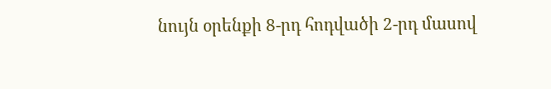նույն օրենքի 8-րդ հոդվածի 2-րդ մասով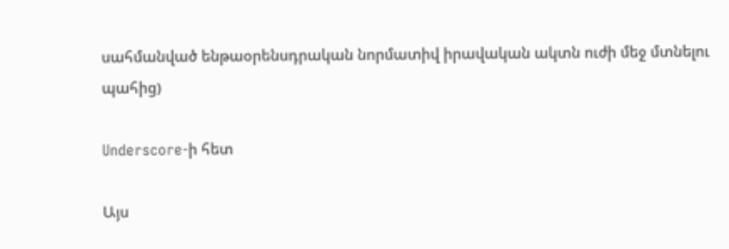սահմանված ենթաօրենսդրական նորմատիվ իրավական ակտն ուժի մեջ մտնելու պահից)

Underscore-ի հետ

Այս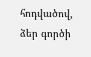հոդվածով, ձեր գործի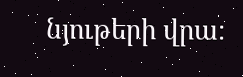նյութերի վրա։